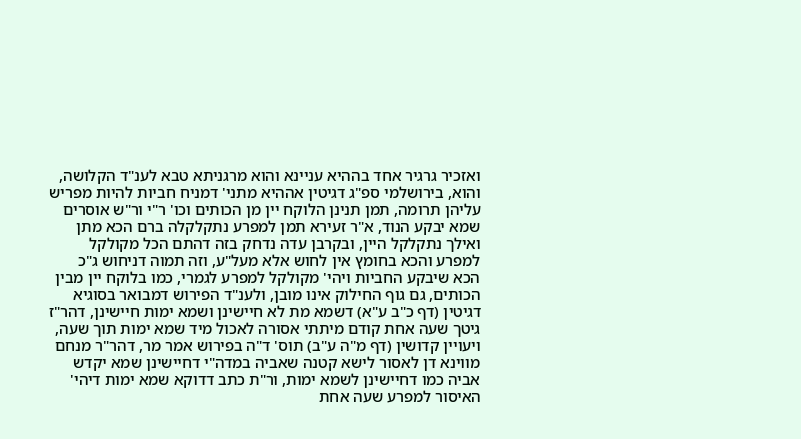ואזכיר גרגיר אחד בההיא עניינא והוא מרגניתא טבא לענ"ד הקלושה, והוא, בירושלמי ספ"ג דגיטין אההיא מתני' דמניח חביות להיות מפריש עליהן תרומה, תמן תנינן הלוקח יין מן הכותים וכו' ר"י ור"ש אוסרים שמא יבקע הנוד, א"ר זעירא תמן למפרע נתקלקלה ברם הכא מתן ואילך נתקלקל היין, ובקרבן עדה נדחק בזה דהתם הכל מקולקל למפרע והכא בחומץ אין לחוש אלא מעל"ע, וזה תמוה דניחוש ג"כ הכא שיבקע החביות ויהי' מקולקל למפרע לגמרי, כמו בלוקח יין מבין הכותים, גם גוף החילוק אינו מובן, ולענ"ד הפירוש דמבואר בסוגיא דגיטין (דף כ"ב ע"א) דשמא מת לא חיישינן ושמא ימות חיישינן, דהר"ז גיטך שעה אחת קודם מיתתי אסורה לאכול מיד שמא ימות תוך שעה, ויעויין קדושין (דף מ"ה ע"ב) תוס' ד"ה בפירוש אמר מר, דהר"ר מנחם מווינא דן לאסור לישא קטנה שאביה במדה"י דחיישינן שמא יקדש אביה כמו דחיישינן לשמא ימות, ור"ת כתב דדוקא שמא ימות דיהי' האיסור למפרע שעה אחת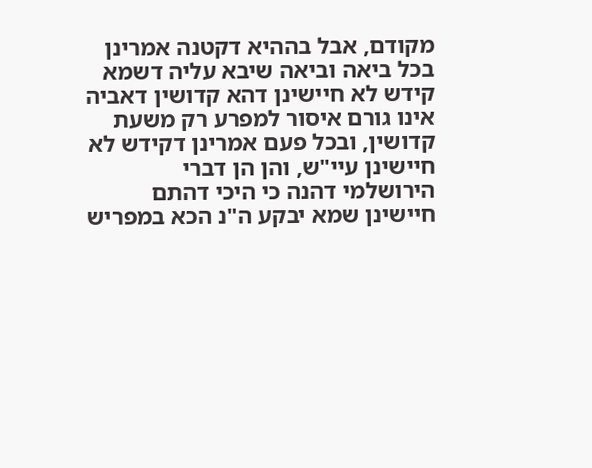מקודם, אבל בההיא דקטנה אמרינן בכל ביאה וביאה שיבא עליה דשמא קידש לא חיישינן דהא קדושין דאביה אינו גורם איסור למפרע רק משעת קדושין, ובכל פעם אמרינן דקידש לא חיישינן עיי"ש, והן הן דברי הירושלמי דהנה כי היכי דהתם חיישינן שמא יבקע ה"נ הכא במפריש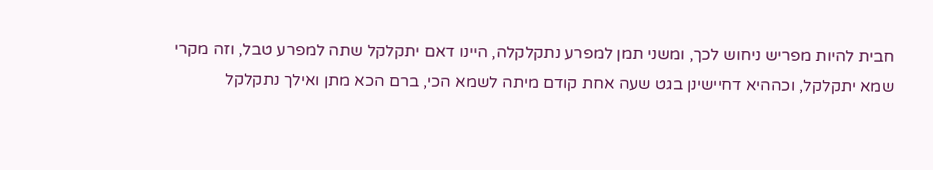חבית להיות מפריש ניחוש לכך, ומשני תמן למפרע נתקלקלה, היינו דאם יתקלקל שתה למפרע טבל, וזה מקרי שמא יתקלקל, וכההיא דחיישינן בגט שעה אחת קודם מיתה לשמא הכי, ברם הכא מתן ואילך נתקלקל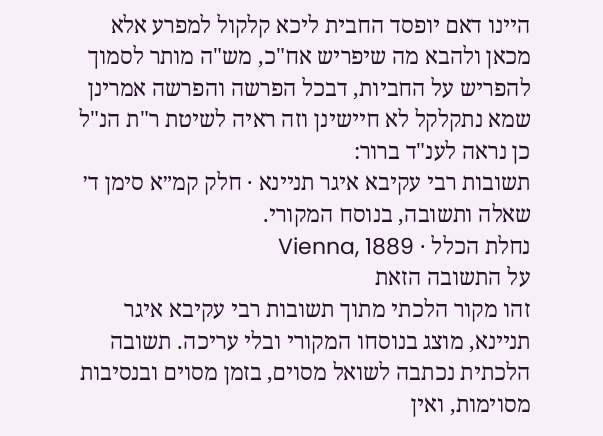היינו דאם יופסד החבית ליכא קלקול למפרע אלא מכאן ולהבא מה שיפריש אח"כ, מש"ה מותר לסמוך להפריש על החביות, דבכל הפרשה והפרשה אמרינן שמא נתקלקל לא חיישינן וזה ראיה לשיטת ר"ת הנ"ל כן נראה לענ"ד ברור:
תשובות רבי עקיבא איגר תניינא · חלק קמ״א סימן ד׳
שאלה ותשובה, בנוסח המקורי.
נחלת הכלל · Vienna, 1889
על התשובה הזאת
זהו מקור הלכתי מתוך תשובות רבי עקיבא איגר תניינא, מוצג בנוסחו המקורי ובלי עריכה. תשובה הלכתית נכתבה לשואל מסוים, בזמן מסוים ובנסיבות מסוימות, ואין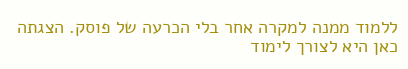ללמוד ממנה למקרה אחר בלי הכרעה של פוסק. הצגתה כאן היא לצורך לימוד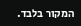המקור בלבד.